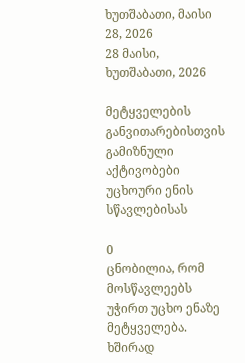ხუთშაბათი, მაისი 28, 2026
28 მაისი, ხუთშაბათი, 2026

მეტყველების განვითარებისთვის გამიზნული აქტივობები უცხოური ენის სწავლებისას

0
ცნობილია, რომ მოსწავლეებს უჭირთ უცხო ენაზე მეტყველება. ხშირად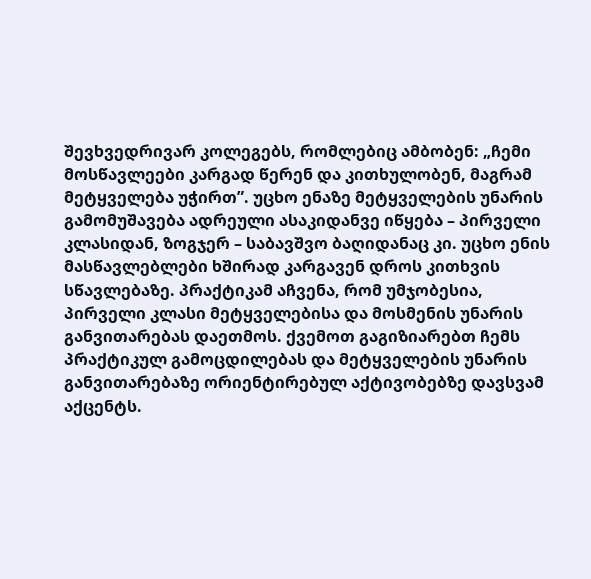შევხვედრივარ კოლეგებს, რომლებიც ამბობენ: „ჩემი მოსწავლეები კარგად წერენ და კითხულობენ, მაგრამ მეტყველება უჭირთ”. უცხო ენაზე მეტყველების უნარის გამომუშავება ადრეული ასაკიდანვე იწყება – პირველი კლასიდან, ზოგჯერ – საბავშვო ბაღიდანაც კი. უცხო ენის მასწავლებლები ხშირად კარგავენ დროს კითხვის სწავლებაზე. პრაქტიკამ აჩვენა, რომ უმჯობესია, პირველი კლასი მეტყველებისა და მოსმენის უნარის განვითარებას დაეთმოს. ქვემოთ გაგიზიარებთ ჩემს პრაქტიკულ გამოცდილებას და მეტყველების უნარის განვითარებაზე ორიენტირებულ აქტივობებზე დავსვამ აქცენტს.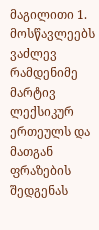მაგილითი 1. მოსწავლეებს ვაძლევ რამდენიმე მარტივ ლექსიკურ ერთეულს და მათგან ფრაზების შედგენას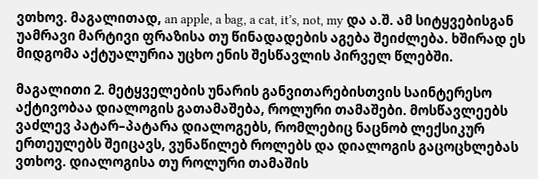ვთხოვ. მაგალითად, an apple, a bag, a cat, it’s, not, my და ა.შ. ამ სიტყვებისგან უამრავი მარტივი ფრაზისა თუ წინადადების აგება შეიძლება. ხშირად ეს მიდგომა აქტუალურია უცხო ენის შესწავლის პირველ წლებში.

მაგალითი 2. მეტყველების უნარის განვითარებისთვის საინტერესო აქტივობაა დიალოგის გათამაშება, როლური თამაშები. მოსწავლეებს ვაძლევ პატარ–პატარა დიალოგებს, რომლებიც ნაცნობ ლექსიკურ ერთეულებს შეიცავს, ვუნაწილებ როლებს და დიალოგის გაცოცხლებას ვთხოვ. დიალოგისა თუ როლური თამაშის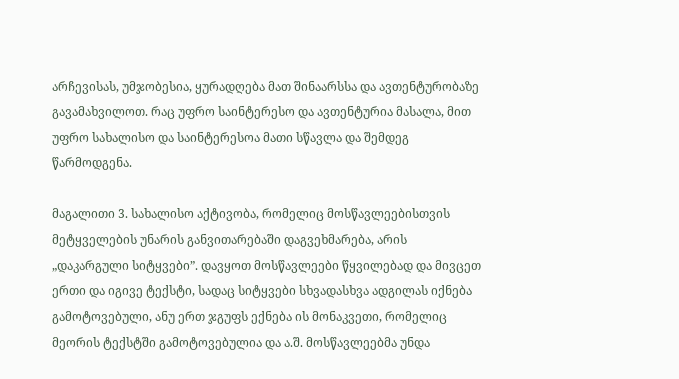არჩევისას, უმჯობესია, ყურადღება მათ შინაარსსა და ავთენტურობაზე გავამახვილოთ. რაც უფრო საინტერესო და ავთენტურია მასალა, მით უფრო სახალისო და საინტერესოა მათი სწავლა და შემდეგ წარმოდგენა.

მაგალითი 3. სახალისო აქტივობა, რომელიც მოსწავლეებისთვის მეტყველების უნარის განვითარებაში დაგვეხმარება, არის „დაკარგული სიტყვები”. დავყოთ მოსწავლეები წყვილებად და მივცეთ ერთი და იგივე ტექსტი, სადაც სიტყვები სხვადასხვა ადგილას იქნება გამოტოვებული, ანუ ერთ ჯგუფს ექნება ის მონაკვეთი, რომელიც მეორის ტექსტში გამოტოვებულია და ა.შ. მოსწავლეებმა უნდა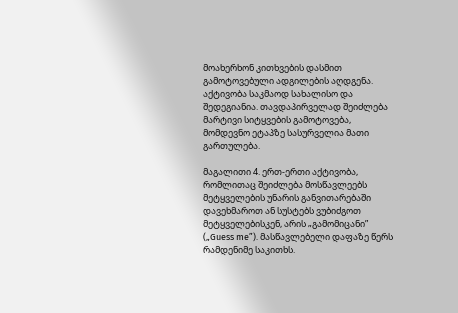მოახერხონ კითხვების დასმით გამოტოვებული ადგილების აღდგენა. აქტივობა საკმაოდ სახალისო და შედეგიანია. თავდაპირველად შეიძლება მარტივი სიტყვების გამოტოვება, მომდევნო ეტაპზე სასურველია მათი გართულება.

მაგალითი 4. ერთ-ერთი აქტივობა, რომლითაც შეიძლება მოსწავლეებს მეტყველების უნარის განვითარებაში დავეხმაროთ ან სუსტებს ვუბიძგოთ მეტყველებისკენ, არის „გამომიცანი” („Guess me”). მასწავლებელი დაფაზე წერს რამდენიმე საკითხს.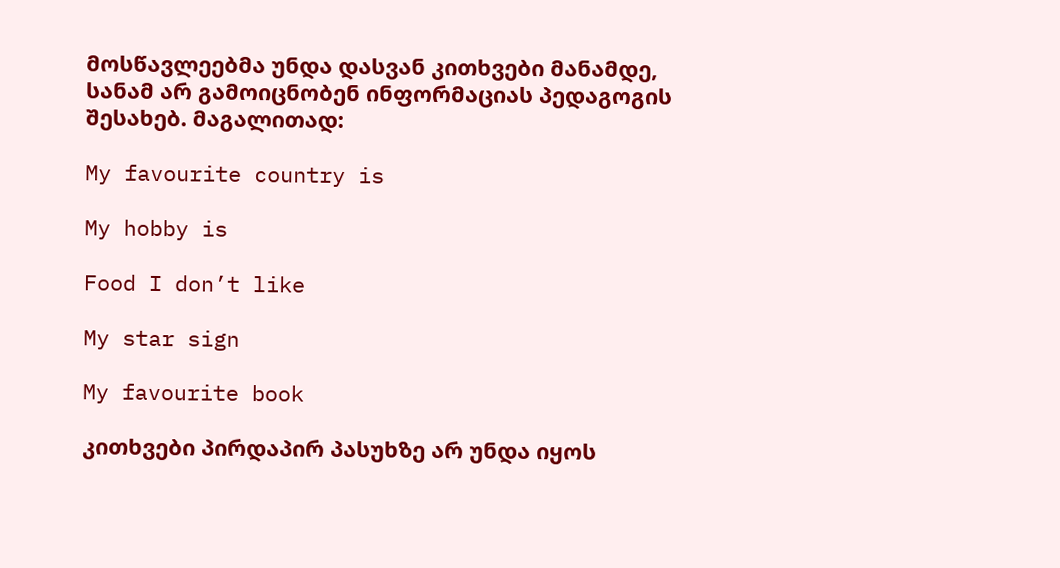მოსწავლეებმა უნდა დასვან კითხვები მანამდე, სანამ არ გამოიცნობენ ინფორმაციას პედაგოგის შესახებ. მაგალითად:

My favourite country is

My hobby is

Food I don’t like

My star sign

My favourite book

კითხვები პირდაპირ პასუხზე არ უნდა იყოს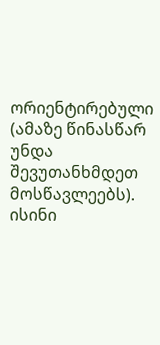ორიენტირებული (ამაზე წინასწარ უნდა შევუთანხმდეთ მოსწავლეებს). ისინი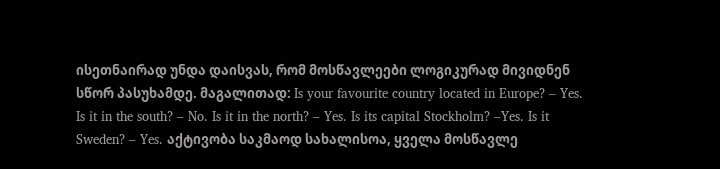ისეთნაირად უნდა დაისვას, რომ მოსწავლეები ლოგიკურად მივიდნენ სწორ პასუხამდე. მაგალითად: Is your favourite country located in Europe? – Yes. Is it in the south? – No. Is it in the north? – Yes. Is its capital Stockholm? –Yes. Is it Sweden? – Yes. აქტივობა საკმაოდ სახალისოა, ყველა მოსწავლე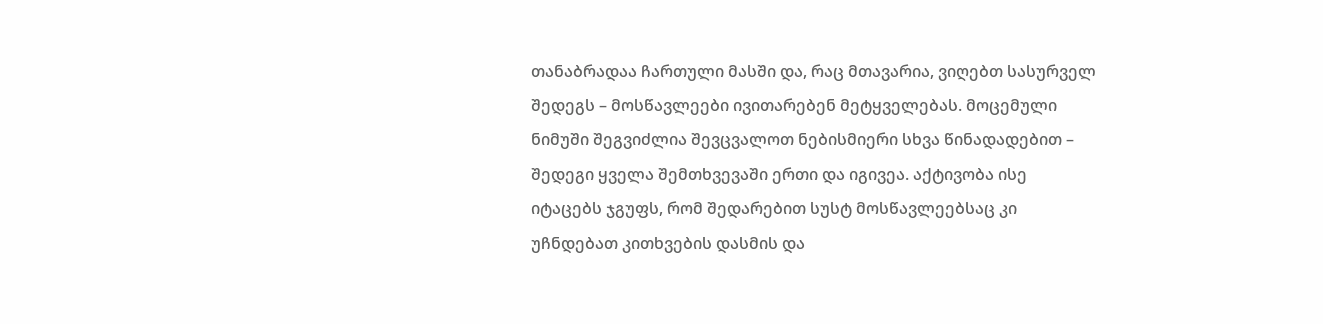თანაბრადაა ჩართული მასში და, რაც მთავარია, ვიღებთ სასურველ შედეგს – მოსწავლეები ივითარებენ მეტყველებას. მოცემული ნიმუში შეგვიძლია შევცვალოთ ნებისმიერი სხვა წინადადებით – შედეგი ყველა შემთხვევაში ერთი და იგივეა. აქტივობა ისე იტაცებს ჯგუფს, რომ შედარებით სუსტ მოსწავლეებსაც კი უჩნდებათ კითხვების დასმის და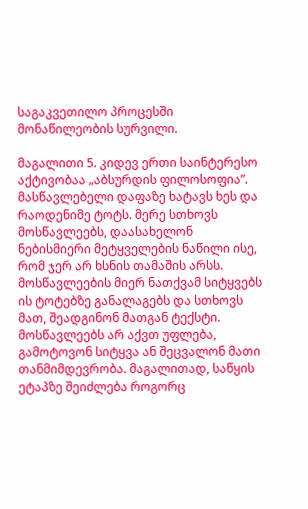საგაკვეთილო პროცესში მონაწილეობის სურვილი.

მაგალითი 5. კიდევ ერთი საინტერესო აქტივობაა „აბსურდის ფილოსოფია”. მასწავლებელი დაფაზე ხატავს ხეს და რაოდენიმე ტოტს. მერე სთხოვს მოსწავლეებს, დაასახელონ ნებისმიერი მეტყველების ნაწილი ისე, რომ ჯერ არ ხსნის თამაშის არსს. მოსწავლეების მიერ ნათქვამ სიტყვებს ის ტოტებზე განალაგებს და სთხოვს მათ, შეადგინონ მათგან ტექსტი. მოსწავლეებს არ აქვთ უფლება, გამოტოვონ სიტყვა ან შეცვალონ მათი თანმიმდევრობა. მაგალითად, საწყის ეტაპზე შეიძლება როგორც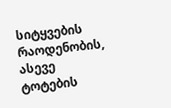სიტყვების რაოდენობის, ასევე ტოტების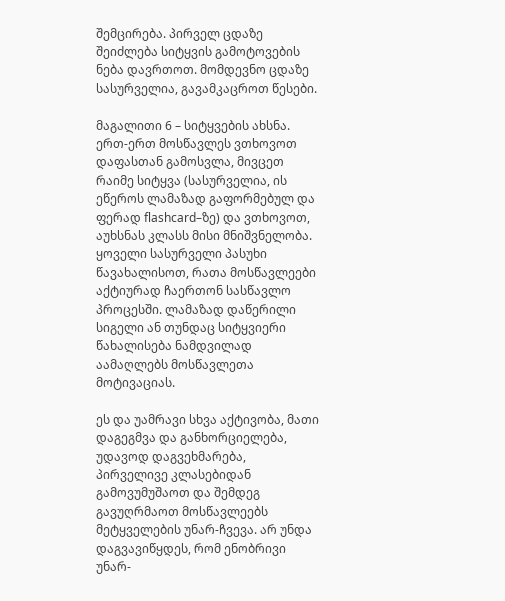შემცირება. პირველ ცდაზე შეიძლება სიტყვის გამოტოვების ნება დავრთოთ. მომდევნო ცდაზე სასურველია, გავამკაცროთ წესები.

მაგალითი 6 – სიტყვების ახსნა. ერთ-ერთ მოსწავლეს ვთხოვოთ დაფასთან გამოსვლა, მივცეთ რაიმე სიტყვა (სასურველია, ის ეწეროს ლამაზად გაფორმებულ და ფერად flashcard–ზე) და ვთხოვოთ, აუხსნას კლასს მისი მნიშვნელობა. ყოველი სასურველი პასუხი წავახალისოთ, რათა მოსწავლეები აქტიურად ჩაერთონ სასწავლო პროცესში. ლამაზად დაწერილი სიგელი ან თუნდაც სიტყვიერი წახალისება ნამდვილად აამაღლებს მოსწავლეთა მოტივაციას.

ეს და უამრავი სხვა აქტივობა, მათი დაგეგმვა და განხორციელება, უდავოდ დაგვეხმარება, პირველივე კლასებიდან გამოვუმუშაოთ და შემდეგ გავუღრმაოთ მოსწავლეებს მეტყველების უნარ-ჩვევა. არ უნდა დაგვავიწყდეს, რომ ენობრივი უნარ-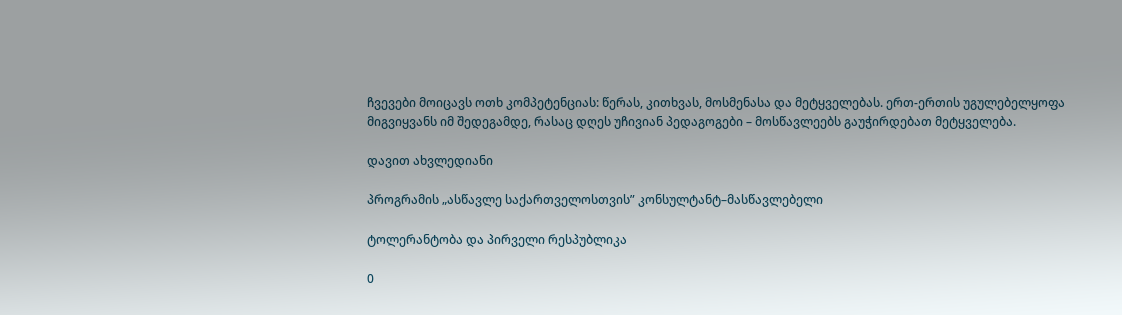ჩვევები მოიცავს ოთხ კომპეტენციას: წერას, კითხვას, მოსმენასა და მეტყველებას. ერთ-ერთის უგულებელყოფა მიგვიყვანს იმ შედეგამდე, რასაც დღეს უჩივიან პედაგოგები – მოსწავლეებს გაუჭირდებათ მეტყველება.

დავით ახვლედიანი

პროგრამის „ასწავლე საქართველოსთვის” კონსულტანტ–მასწავლებელი

ტოლერანტობა და პირველი რესპუბლიკა

0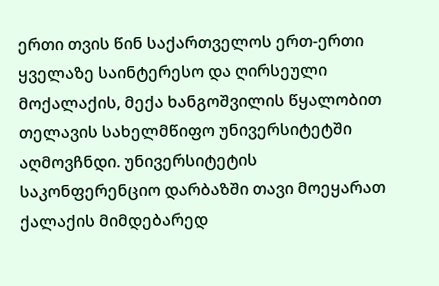ერთი თვის წინ საქართველოს ერთ-ერთი ყველაზე საინტერესო და ღირსეული მოქალაქის, მექა ხანგოშვილის წყალობით თელავის სახელმწიფო უნივერსიტეტში აღმოვჩნდი. უნივერსიტეტის საკონფერენციო დარბაზში თავი მოეყარათ ქალაქის მიმდებარედ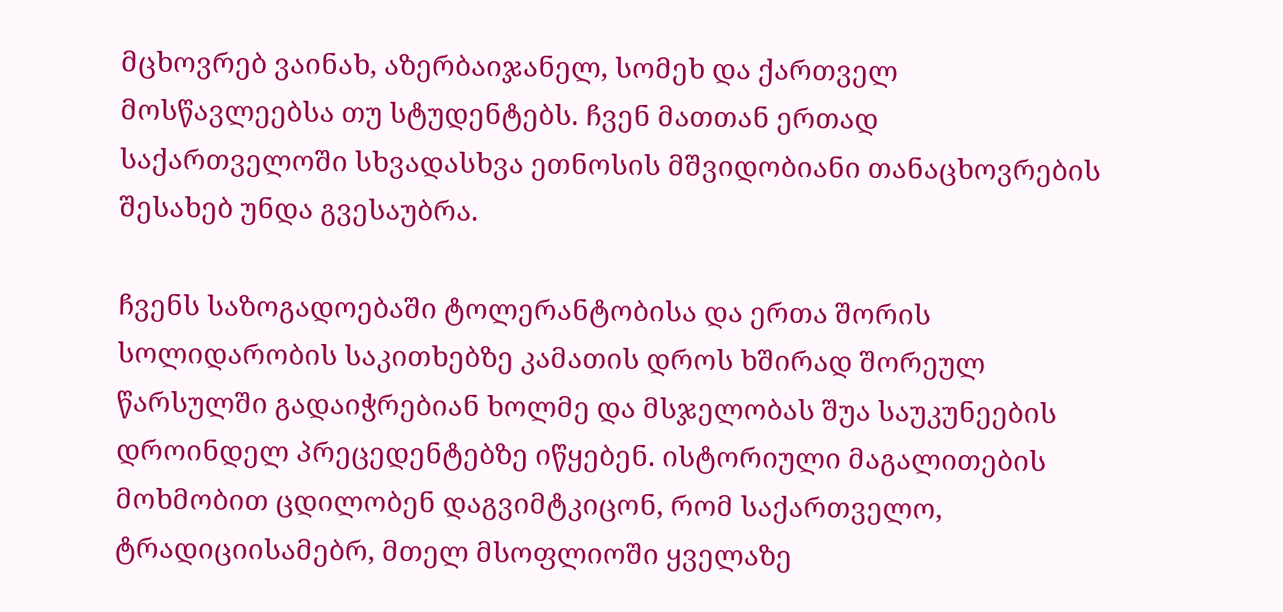მცხოვრებ ვაინახ, აზერბაიჯანელ, სომეხ და ქართველ მოსწავლეებსა თუ სტუდენტებს. ჩვენ მათთან ერთად საქართველოში სხვადასხვა ეთნოსის მშვიდობიანი თანაცხოვრების შესახებ უნდა გვესაუბრა.

ჩვენს საზოგადოებაში ტოლერანტობისა და ერთა შორის სოლიდარობის საკითხებზე კამათის დროს ხშირად შორეულ წარსულში გადაიჭრებიან ხოლმე და მსჯელობას შუა საუკუნეების დროინდელ პრეცედენტებზე იწყებენ. ისტორიული მაგალითების მოხმობით ცდილობენ დაგვიმტკიცონ, რომ საქართველო, ტრადიციისამებრ, მთელ მსოფლიოში ყველაზე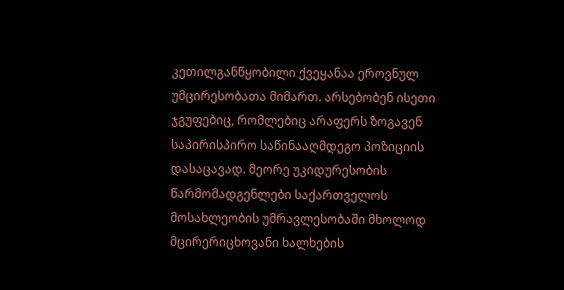კეთილგანწყობილი ქვეყანაა ეროვნულ უმცირესობათა მიმართ. არსებობენ ისეთი ჯგუფებიც, რომლებიც არაფერს ზოგავენ საპირისპირო საწინააღმდეგო პოზიციის დასაცავად. მეორე უკიდურესობის წარმომადგენლები საქართველოს მოსახლეობის უმრავლესობაში მხოლოდ მცირერიცხოვანი ხალხების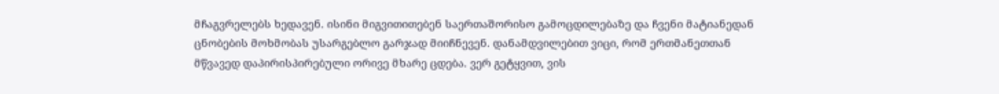მჩაგვრელებს ხედავენ. ისინი მიგვითითებენ საერთაშორისო გამოცდილებაზე და ჩვენი მატიანედან ცნობების მოხმობას უსარგებლო გარჯად მიიჩნევენ. დანამდვილებით ვიცი, რომ ერთმანეთთან მწვავედ დაპირისპირებული ორივე მხარე ცდება. ვერ გეტყვით, ვის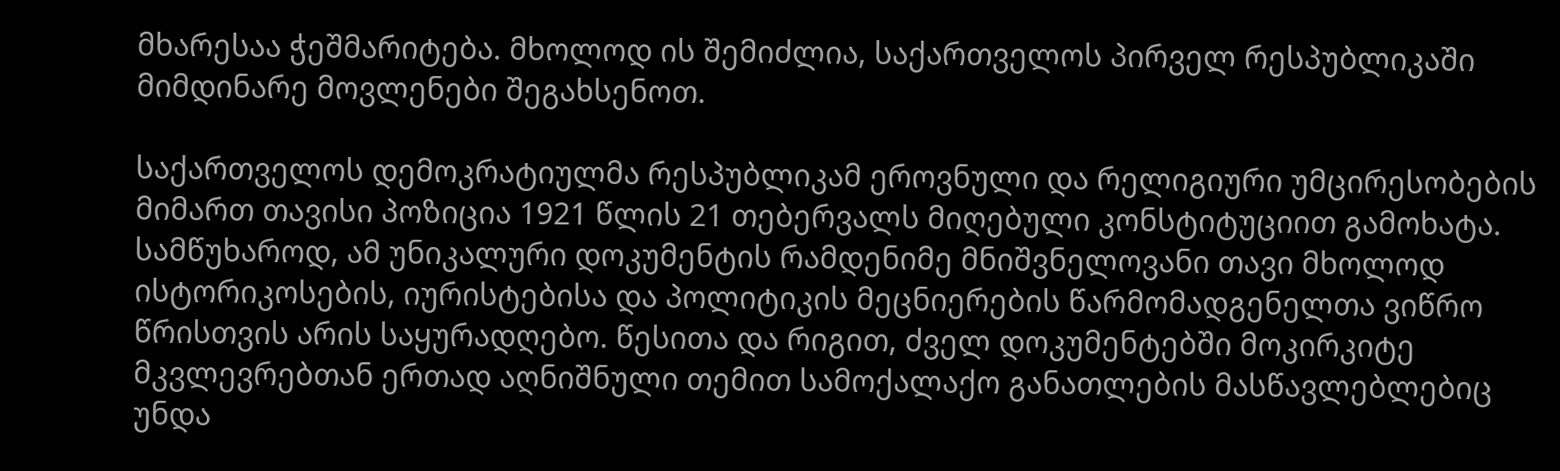მხარესაა ჭეშმარიტება. მხოლოდ ის შემიძლია, საქართველოს პირველ რესპუბლიკაში მიმდინარე მოვლენები შეგახსენოთ.

საქართველოს დემოკრატიულმა რესპუბლიკამ ეროვნული და რელიგიური უმცირესობების მიმართ თავისი პოზიცია 1921 წლის 21 თებერვალს მიღებული კონსტიტუციით გამოხატა. სამწუხაროდ, ამ უნიკალური დოკუმენტის რამდენიმე მნიშვნელოვანი თავი მხოლოდ ისტორიკოსების, იურისტებისა და პოლიტიკის მეცნიერების წარმომადგენელთა ვიწრო წრისთვის არის საყურადღებო. წესითა და რიგით, ძველ დოკუმენტებში მოკირკიტე მკვლევრებთან ერთად აღნიშნული თემით სამოქალაქო განათლების მასწავლებლებიც უნდა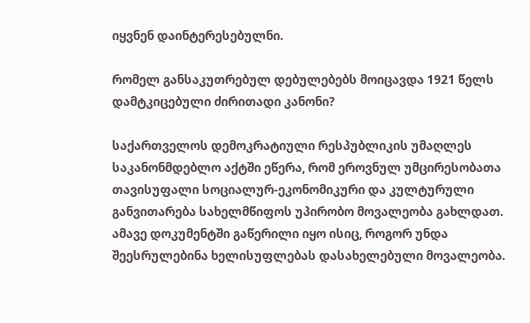იყვნენ დაინტერესებულნი.

რომელ განსაკუთრებულ დებულებებს მოიცავდა 1921 წელს დამტკიცებული ძირითადი კანონი?

საქართველოს დემოკრატიული რესპუბლიკის უმაღლეს საკანონმდებლო აქტში ეწერა, რომ ეროვნულ უმცირესობათა თავისუფალი სოციალურ-ეკონომიკური და კულტურული განვითარება სახელმწიფოს უპირობო მოვალეობა გახლდათ. ამავე დოკუმენტში გაწერილი იყო ისიც, როგორ უნდა შეესრულებინა ხელისუფლებას დასახელებული მოვალეობა.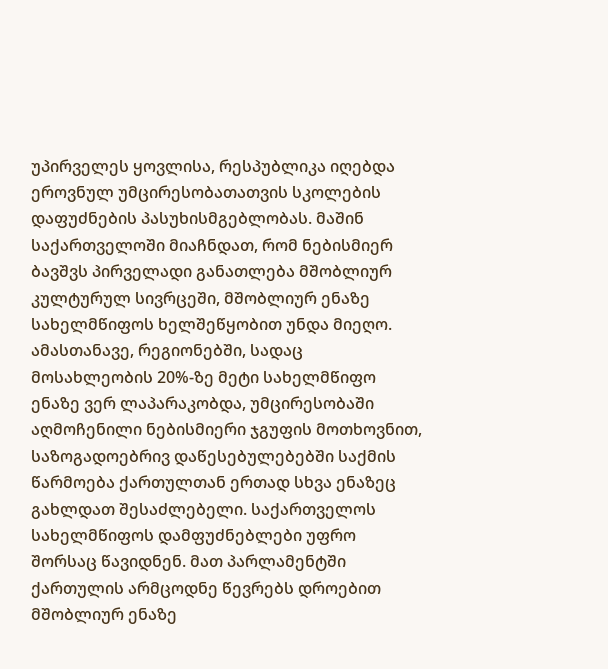უპირველეს ყოვლისა, რესპუბლიკა იღებდა ეროვნულ უმცირესობათათვის სკოლების დაფუძნების პასუხისმგებლობას. მაშინ საქართველოში მიაჩნდათ, რომ ნებისმიერ ბავშვს პირველადი განათლება მშობლიურ კულტურულ სივრცეში, მშობლიურ ენაზე სახელმწიფოს ხელშეწყობით უნდა მიეღო. ამასთანავე, რეგიონებში, სადაც მოსახლეობის 20%-ზე მეტი სახელმწიფო ენაზე ვერ ლაპარაკობდა, უმცირესობაში აღმოჩენილი ნებისმიერი ჯგუფის მოთხოვნით, საზოგადოებრივ დაწესებულებებში საქმის წარმოება ქართულთან ერთად სხვა ენაზეც გახლდათ შესაძლებელი. საქართველოს სახელმწიფოს დამფუძნებლები უფრო შორსაც წავიდნენ. მათ პარლამენტში ქართულის არმცოდნე წევრებს დროებით მშობლიურ ენაზე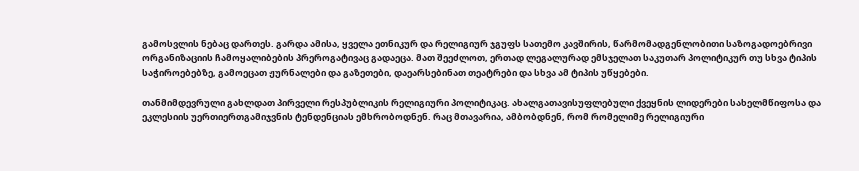გამოსვლის ნებაც დართეს. გარდა ამისა, ყველა ეთნიკურ და რელიგიურ ჯგუფს სათემო კავშირის, წარმომადგენლობითი საზოგადოებრივი ორგანიზაციის ჩამოყალიბების პრეროგატივაც გადაეცა. მათ შეეძლოთ, ერთად ლეგალურად ემსჯელათ საკუთარ პოლიტიკურ თუ სხვა ტიპის საჭიროებებზე, გამოეცათ ჟურნალები და გაზეთები, დაეარსებინათ თეატრები და სხვა ამ ტიპის უწყებები.

თანმიმდევრული გახლდათ პირველი რესპუბლიკის რელიგიური პოლიტიკაც. ახალგათავისუფლებული ქვეყნის ლიდერები სახელმწიფოსა და ეკლესიის უერთიერთგამიჯვნის ტენდენციას ემხრობოდნენ. რაც მთავარია, ამბობდნენ, რომ რომელიმე რელიგიური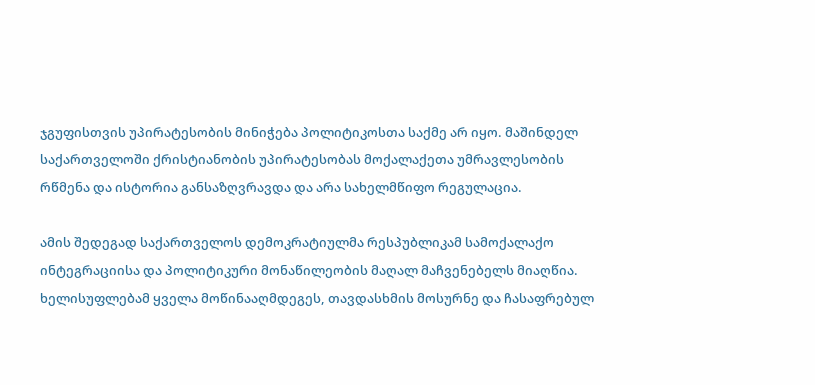ჯგუფისთვის უპირატესობის მინიჭება პოლიტიკოსთა საქმე არ იყო. მაშინდელ საქართველოში ქრისტიანობის უპირატესობას მოქალაქეთა უმრავლესობის რწმენა და ისტორია განსაზღვრავდა და არა სახელმწიფო რეგულაცია.

ამის შედეგად საქართველოს დემოკრატიულმა რესპუბლიკამ სამოქალაქო ინტეგრაციისა და პოლიტიკური მონაწილეობის მაღალ მაჩვენებელს მიაღწია. ხელისუფლებამ ყველა მოწინააღმდეგეს, თავდასხმის მოსურნე და ჩასაფრებულ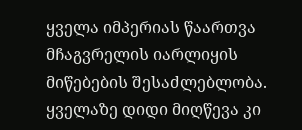ყველა იმპერიას წაართვა მჩაგვრელის იარლიყის მიწებების შესაძლებლობა. ყველაზე დიდი მიღწევა კი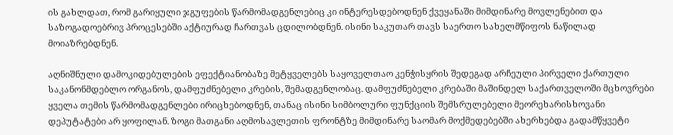ის გახლდათ, რომ გარიყული ჯგუფების წარმომადგენლებიც კი ინტერესდებოდნენ ქვეყანაში მიმდინარე მოვლენებით და საზოგადოებრივ პროცესებში აქტიურად ჩართვას ცდილობდნენ. ისინი საკუთარ თავს საერთო სახელმწიფოს ნაწილად მოიაზრებდნენ.

აღნიშნული დამოკიდებულების ეფექტიანობაზე მეტყველებს საყოველთაო კენჭისყრის შედეგად არჩეული პირველი ქართული საკანონმდებლო ორგანოს, დამფუძნებელი კრების, შემადგენლობაც. დამფუძნებელი კრებაში მაშინდელ საქართველოში მცხოვრები ყველა თემის წარმომადგენლები ირიცხებოდნენ, თანაც ისინი სიმბოლური ფუნქციის შემსრულებელი მეორეხარისხოვანი დეპუტატები არ ყოფილან. ზოგი მათგანი აღმოსავლეთის ფრონტზე მიმდინარე საომარ მოქმედებებში ახერხებდა გადამწყვეტი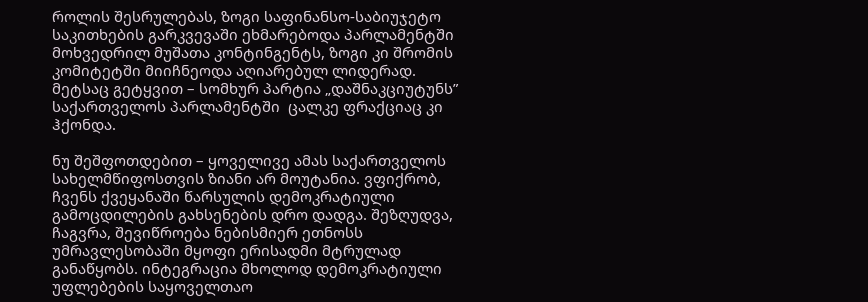როლის შესრულებას, ზოგი საფინანსო-საბიუჯეტო საკითხების გარკვევაში ეხმარებოდა პარლამენტში მოხვედრილ მუშათა კონტინგენტს, ზოგი კი შრომის კომიტეტში მიიჩნეოდა აღიარებულ ლიდერად. მეტსაც გეტყვით – სომხურ პარტია „დაშნაკციუტუნს” საქართველოს პარლამენტში  ცალკე ფრაქციაც კი ჰქონდა.

ნუ შეშფოთდებით – ყოველივე ამას საქართველოს სახელმწიფოსთვის ზიანი არ მოუტანია. ვფიქრობ, ჩვენს ქვეყანაში წარსულის დემოკრატიული გამოცდილების გახსენების დრო დადგა. შეზღუდვა, ჩაგვრა, შევიწროება ნებისმიერ ეთნოსს უმრავლესობაში მყოფი ერისადმი მტრულად განაწყობს. ინტეგრაცია მხოლოდ დემოკრატიული უფლებების საყოველთაო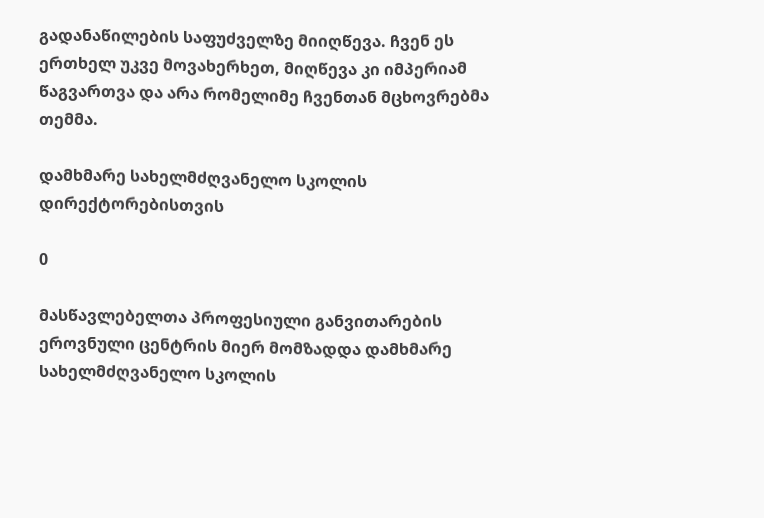გადანაწილების საფუძველზე მიიღწევა. ჩვენ ეს ერთხელ უკვე მოვახერხეთ, მიღწევა კი იმპერიამ წაგვართვა და არა რომელიმე ჩვენთან მცხოვრებმა თემმა.

დამხმარე სახელმძღვანელო სკოლის დირექტორებისთვის

0

მასწავლებელთა პროფესიული განვითარების ეროვნული ცენტრის მიერ მომზადდა დამხმარე სახელმძღვანელო სკოლის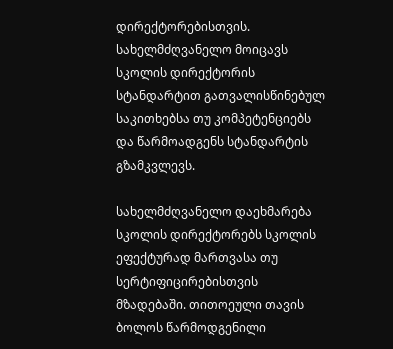დირექტორებისთვის. სახელმძღვანელო მოიცავს სკოლის დირექტორის სტანდარტით გათვალისწინებულ საკითხებსა თუ კომპეტენციებს და წარმოადგენს სტანდარტის გზამკვლევს.

სახელმძღვანელო დაეხმარება სკოლის დირექტორებს სკოლის ეფექტურად მართვასა თუ სერტიფიცირებისთვის მზადებაში. თითოეული თავის ბოლოს წარმოდგენილი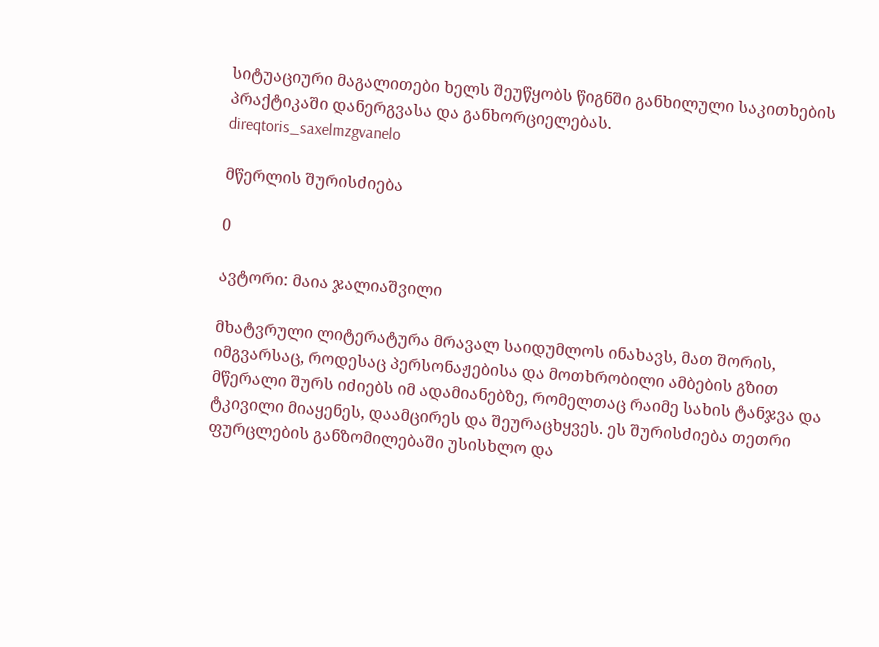სიტუაციური მაგალითები ხელს შეუწყობს წიგნში განხილული საკითხების პრაქტიკაში დანერგვასა და განხორციელებას.
direqtoris_saxelmzgvanelo

მწერლის შურისძიება

0

ავტორი: მაია ჯალიაშვილი

მხატვრული ლიტერატურა მრავალ საიდუმლოს ინახავს, მათ შორის, იმგვარსაც, როდესაც პერსონაჟებისა და მოთხრობილი ამბების გზით მწერალი შურს იძიებს იმ ადამიანებზე, რომელთაც რაიმე სახის ტანჯვა და ტკივილი მიაყენეს, დაამცირეს და შეურაცხყვეს. ეს შურისძიება თეთრი ფურცლების განზომილებაში უსისხლო და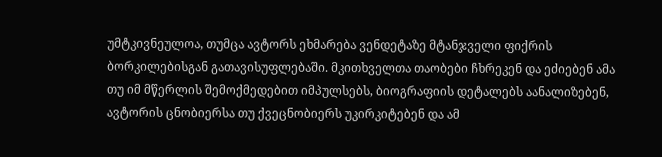უმტკივნეულოა, თუმცა ავტორს ეხმარება ვენდეტაზე მტანჯველი ფიქრის ბორკილებისგან გათავისუფლებაში. მკითხველთა თაობები ჩხრეკენ და ეძიებენ ამა თუ იმ მწერლის შემოქმედებით იმპულსებს, ბიოგრაფიის დეტალებს აანალიზებენ, ავტორის ცნობიერსა თუ ქვეცნობიერს უკირკიტებენ და ამ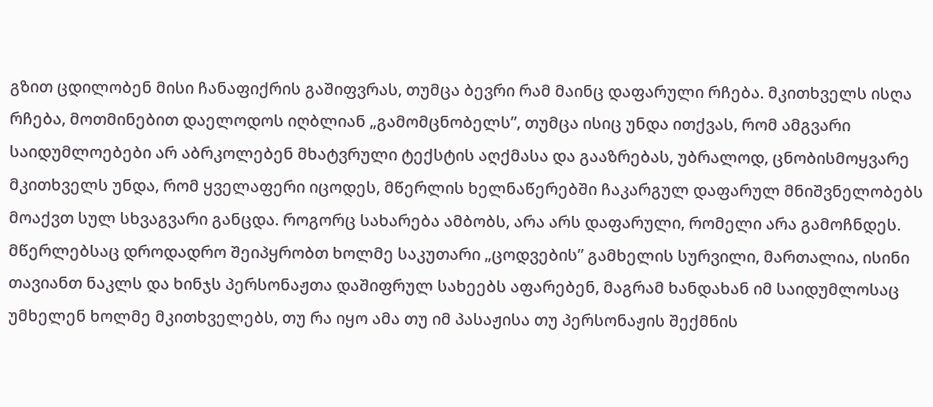გზით ცდილობენ მისი ჩანაფიქრის გაშიფვრას, თუმცა ბევრი რამ მაინც დაფარული რჩება. მკითხველს ისღა რჩება, მოთმინებით დაელოდოს იღბლიან „გამომცნობელს”, თუმცა ისიც უნდა ითქვას, რომ ამგვარი საიდუმლოებები არ აბრკოლებენ მხატვრული ტექსტის აღქმასა და გააზრებას, უბრალოდ, ცნობისმოყვარე მკითხველს უნდა, რომ ყველაფერი იცოდეს, მწერლის ხელნაწერებში ჩაკარგულ დაფარულ მნიშვნელობებს მოაქვთ სულ სხვაგვარი განცდა. როგორც სახარება ამბობს, არა არს დაფარული, რომელი არა გამოჩნდეს. მწერლებსაც დროდადრო შეიპყრობთ ხოლმე საკუთარი „ცოდვების” გამხელის სურვილი, მართალია, ისინი თავიანთ ნაკლს და ხინჯს პერსონაჟთა დაშიფრულ სახეებს აფარებენ, მაგრამ ხანდახან იმ საიდუმლოსაც უმხელენ ხოლმე მკითხველებს, თუ რა იყო ამა თუ იმ პასაჟისა თუ პერსონაჟის შექმნის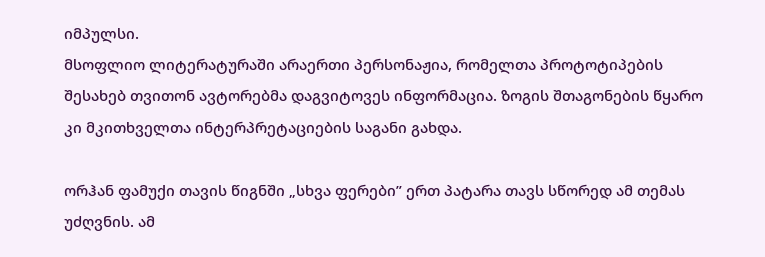იმპულსი.
მსოფლიო ლიტერატურაში არაერთი პერსონაჟია, რომელთა პროტოტიპების შესახებ თვითონ ავტორებმა დაგვიტოვეს ინფორმაცია. ზოგის შთაგონების წყარო კი მკითხველთა ინტერპრეტაციების საგანი გახდა.

ორჰან ფამუქი თავის წიგნში „სხვა ფერები” ერთ პატარა თავს სწორედ ამ თემას უძღვნის. ამ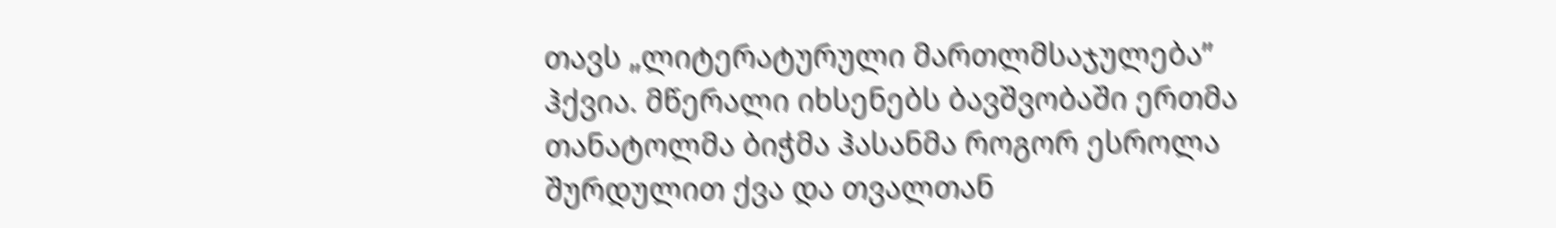თავს „ლიტერატურული მართლმსაჯულება” ჰქვია. მწერალი იხსენებს ბავშვობაში ერთმა თანატოლმა ბიჭმა ჰასანმა როგორ ესროლა შურდულით ქვა და თვალთან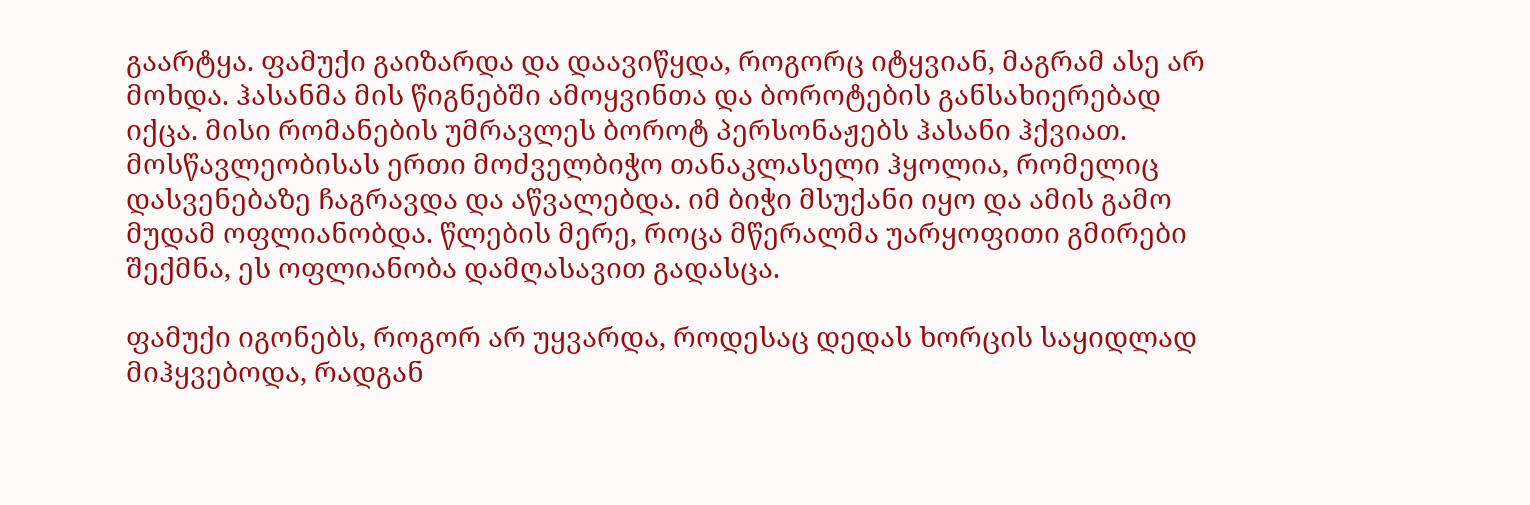გაარტყა. ფამუქი გაიზარდა და დაავიწყდა, როგორც იტყვიან, მაგრამ ასე არ მოხდა. ჰასანმა მის წიგნებში ამოყვინთა და ბოროტების განსახიერებად იქცა. მისი რომანების უმრავლეს ბოროტ პერსონაჟებს ჰასანი ჰქვიათ. მოსწავლეობისას ერთი მოძველბიჭო თანაკლასელი ჰყოლია, რომელიც დასვენებაზე ჩაგრავდა და აწვალებდა. იმ ბიჭი მსუქანი იყო და ამის გამო მუდამ ოფლიანობდა. წლების მერე, როცა მწერალმა უარყოფითი გმირები შექმნა, ეს ოფლიანობა დამღასავით გადასცა.

ფამუქი იგონებს, როგორ არ უყვარდა, როდესაც დედას ხორცის საყიდლად მიჰყვებოდა, რადგან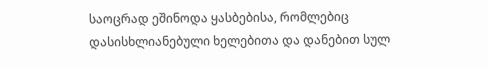საოცრად ეშინოდა ყასბებისა, რომლებიც დასისხლიანებული ხელებითა და დანებით სულ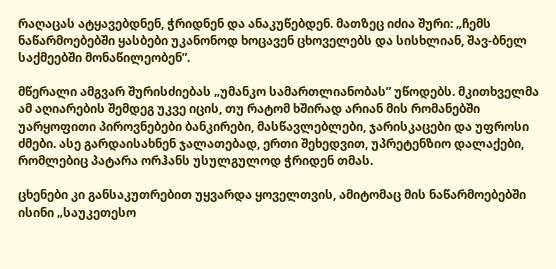რაღაცას ატყავებდნენ, ჭრიდნენ და ანაკუწებდენ. მათზეც იძია შური: „ჩემს ნაწარმოებებში ყასბები უკანონოდ ხოცავენ ცხოველებს და სისხლიან, შავ-ბნელ საქმეებში მონაწილეობენ”.

მწერალი ამგვარ შურისძიებას „უმანკო სამართლიანობას” უწოდებს. მკითხველმა ამ აღიარების შემდეგ უკვე იცის, თუ რატომ ხშირად არიან მის რომანებში უარყოფითი პიროვნებები ბანკირები, მასწავლებლები, ჯარისკაცები და უფროსი ძმები. ასე გარდაისახნენ ჯალათებად, ერთი შეხედვით, უპრეტენზიო დალაქები, რომლებიც პატარა ორჰანს უსულგულოდ ჭრიდენ თმას.

ცხენები კი განსაკუთრებით უყვარდა ყოველთვის, ამიტომაც მის ნაწარმოებებში ისინი „საუკეთესო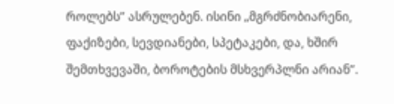როლებს” ასრულებენ. ისინი „მგრძნობიარენი, ფაქიზები, სევდიანები, სპეტაკები, და, ხშირ შემთხვევაში, ბოროტების მსხვერპლნი არიან”.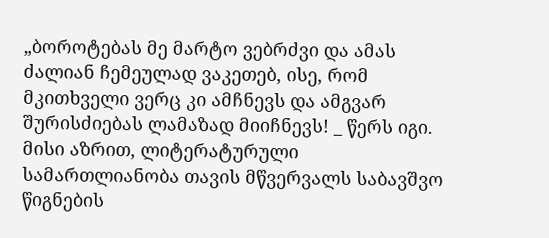„ბოროტებას მე მარტო ვებრძვი და ამას ძალიან ჩემეულად ვაკეთებ, ისე, რომ მკითხველი ვერც კი ამჩნევს და ამგვარ შურისძიებას ლამაზად მიიჩნევს! _ წერს იგი. მისი აზრით, ლიტერატურული სამართლიანობა თავის მწვერვალს საბავშვო წიგნების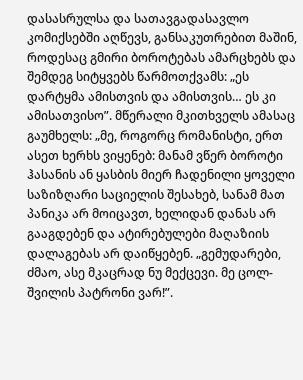დასასრულსა და სათავგადასავლო კომიქსებში აღწევს, განსაკუთრებით მაშინ, როდესაც გმირი ბოროტებას ამარცხებს და შემდეგ სიტყვებს წარმოთქვამს: „ეს დარტყმა ამისთვის და ამისთვის… ეს კი ამისათვისო”. მწერალი მკითხველს ამასაც გაუმხელს: „მე, როგორც რომანისტი, ერთ ასეთ ხერხს ვიყენებ: მანამ ვწერ ბოროტი ჰასანის ან ყასბის მიერ ჩადენილი ყოველი საზიზღარი საციელის შესახებ, სანამ მათ პანიკა არ მოიცავთ, ხელიდან დანას არ გააგდებენ და ატირებულები მაღაზიის დალაგებას არ დაიწყებენ. „გემუდარები, ძმაო, ასე მკაცრად ნუ მექცევი. მე ცოლ-შვილის პატრონი ვარ!”.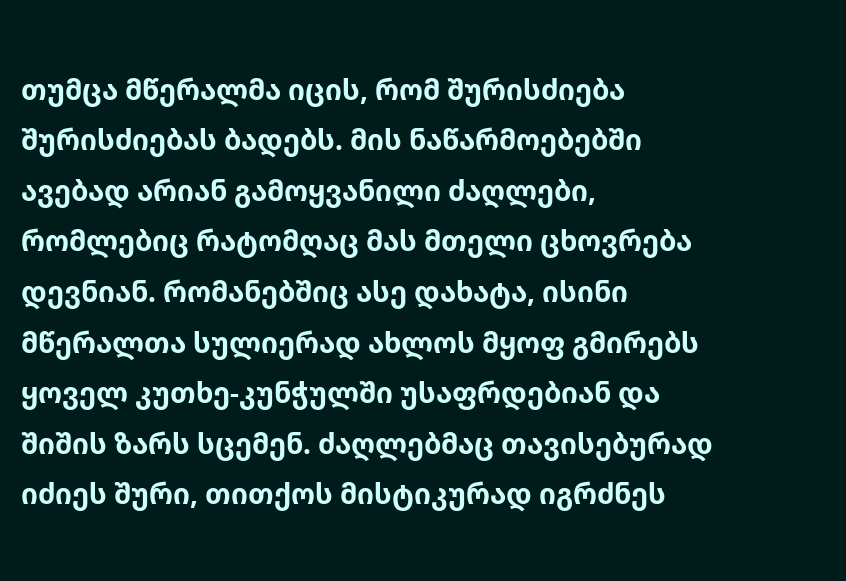თუმცა მწერალმა იცის, რომ შურისძიება შურისძიებას ბადებს. მის ნაწარმოებებში ავებად არიან გამოყვანილი ძაღლები, რომლებიც რატომღაც მას მთელი ცხოვრება დევნიან. რომანებშიც ასე დახატა, ისინი მწერალთა სულიერად ახლოს მყოფ გმირებს ყოველ კუთხე-კუნჭულში უსაფრდებიან და შიშის ზარს სცემენ. ძაღლებმაც თავისებურად იძიეს შური, თითქოს მისტიკურად იგრძნეს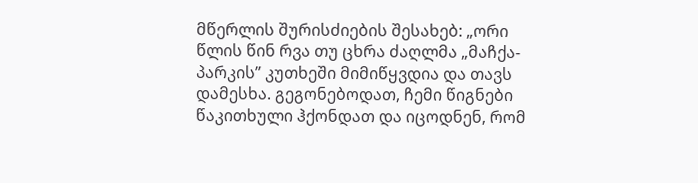მწერლის შურისძიების შესახებ: „ორი წლის წინ რვა თუ ცხრა ძაღლმა „მაჩქა-პარკის” კუთხეში მიმიწყვდია და თავს დამესხა. გეგონებოდათ, ჩემი წიგნები წაკითხული ჰქონდათ და იცოდნენ, რომ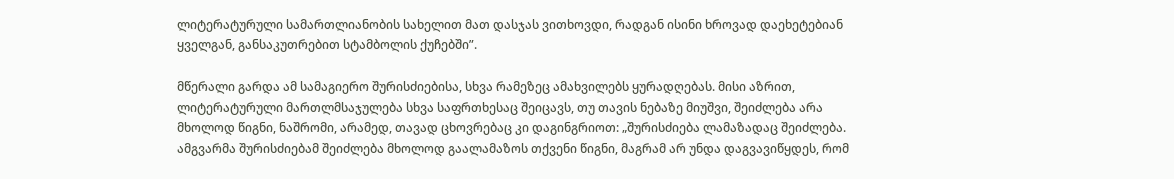ლიტერატურული სამართლიანობის სახელით მათ დასჯას ვითხოვდი, რადგან ისინი ხროვად დაეხეტებიან ყველგან, განსაკუთრებით სტამბოლის ქუჩებში”.

მწერალი გარდა ამ სამაგიერო შურისძიებისა, სხვა რამეზეც ამახვილებს ყურადღებას. მისი აზრით, ლიტერატურული მართლმსაჯულება სხვა საფრთხესაც შეიცავს, თუ თავის ნებაზე მიუშვი, შეიძლება არა მხოლოდ წიგნი, ნაშრომი, არამედ, თავად ცხოვრებაც კი დაგინგრიოთ: „შურისძიება ლამაზადაც შეიძლება. ამგვარმა შურისძიებამ შეიძლება მხოლოდ გაალამაზოს თქვენი წიგნი, მაგრამ არ უნდა დაგვავიწყდეს, რომ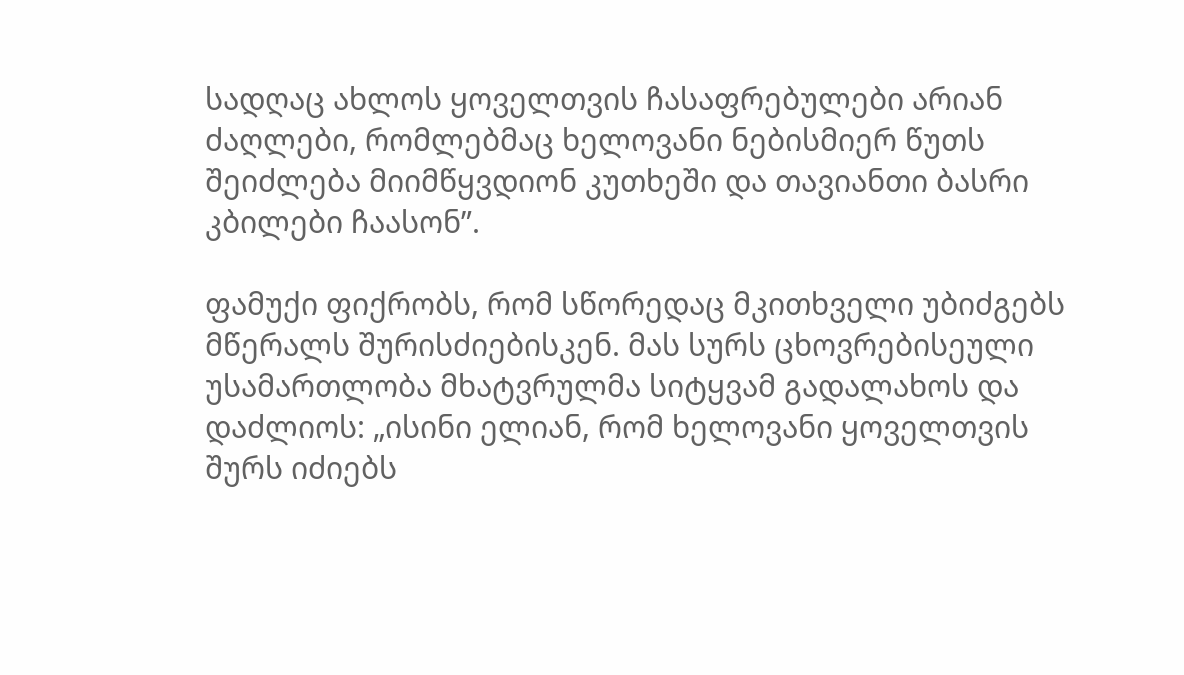სადღაც ახლოს ყოველთვის ჩასაფრებულები არიან ძაღლები, რომლებმაც ხელოვანი ნებისმიერ წუთს შეიძლება მიიმწყვდიონ კუთხეში და თავიანთი ბასრი კბილები ჩაასონ”.

ფამუქი ფიქრობს, რომ სწორედაც მკითხველი უბიძგებს მწერალს შურისძიებისკენ. მას სურს ცხოვრებისეული უსამართლობა მხატვრულმა სიტყვამ გადალახოს და დაძლიოს: „ისინი ელიან, რომ ხელოვანი ყოველთვის შურს იძიებს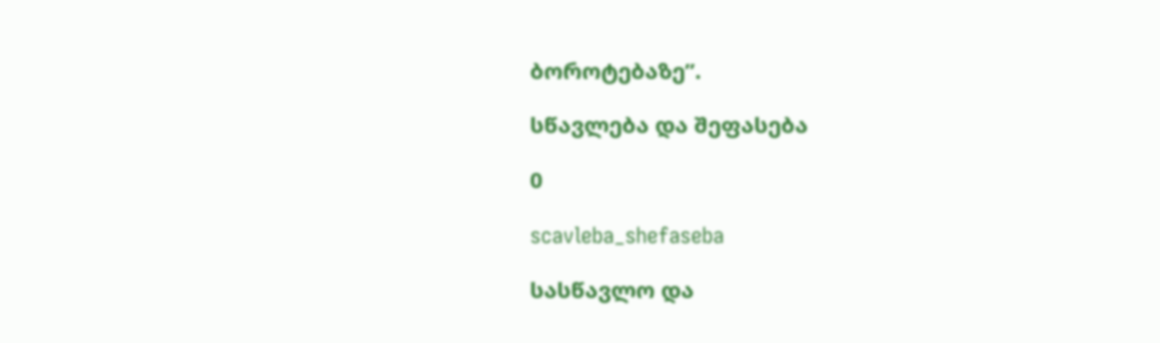ბოროტებაზე”.

სწავლება და შეფასება

0

scavleba_shefaseba

სასწავლო და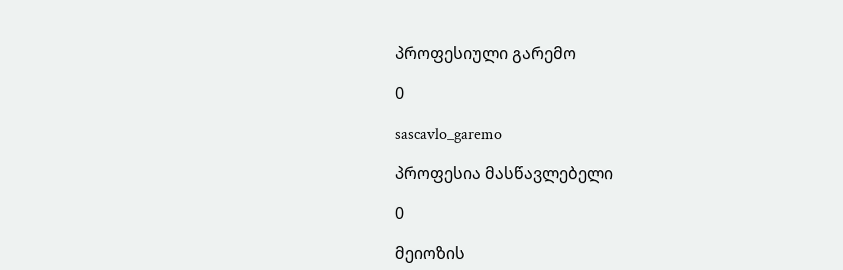პროფესიული გარემო

0

sascavlo_garemo

პროფესია მასწავლებელი

0

მეიოზის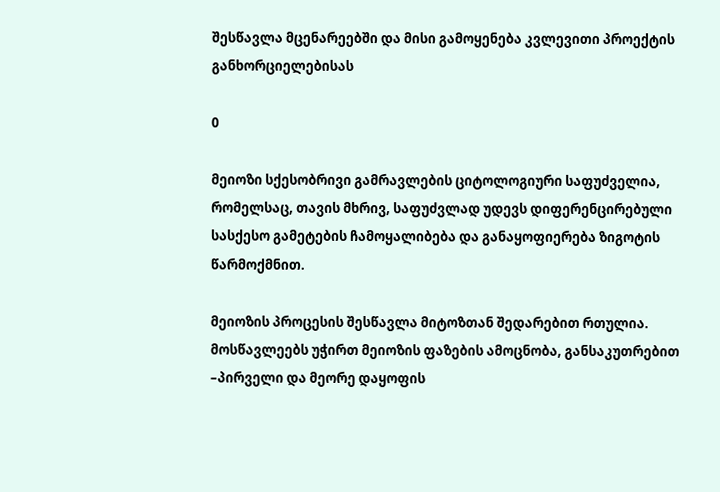შესწავლა მცენარეებში და მისი გამოყენება კვლევითი პროექტის განხორციელებისას

0

მეიოზი სქესობრივი გამრავლების ციტოლოგიური საფუძველია, რომელსაც, თავის მხრივ, საფუძვლად უდევს დიფერენცირებული სასქესო გამეტების ჩამოყალიბება და განაყოფიერება ზიგოტის წარმოქმნით.

მეიოზის პროცესის შესწავლა მიტოზთან შედარებით რთულია. მოსწავლეებს უჭირთ მეიოზის ფაზების ამოცნობა, განსაკუთრებით –პირველი და მეორე დაყოფის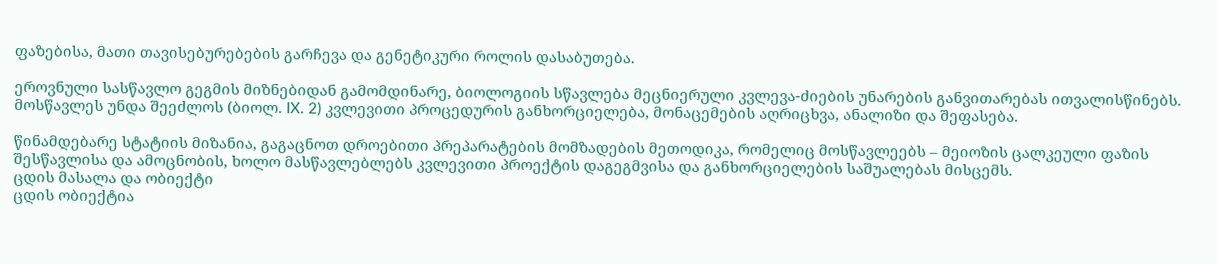ფაზებისა, მათი თავისებურებების გარჩევა და გენეტიკური როლის დასაბუთება.

ეროვნული სასწავლო გეგმის მიზნებიდან გამომდინარე, ბიოლოგიის სწავლება მეცნიერული კვლევა-ძიების უნარების განვითარებას ითვალისწინებს. მოსწავლეს უნდა შეეძლოს (ბიოლ. IX. 2) კვლევითი პროცედურის განხორციელება, მონაცემების აღრიცხვა, ანალიზი და შეფასება.

წინამდებარე სტატიის მიზანია, გაგაცნოთ დროებითი პრეპარატების მომზადების მეთოდიკა, რომელიც მოსწავლეებს – მეიოზის ცალკეული ფაზის შესწავლისა და ამოცნობის, ხოლო მასწავლებლებს კვლევითი პროექტის დაგეგმვისა და განხორციელების საშუალებას მისცემს.
ცდის მასალა და ობიექტი
ცდის ობიექტია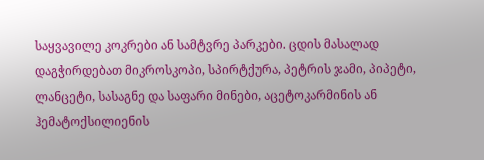საყვავილე კოკრები ან სამტვრე პარკები. ცდის მასალად დაგჭირდებათ მიკროსკოპი, სპირტქურა, პეტრის ჯამი, პიპეტი, ლანცეტი, სასაგნე და საფარი მინები, აცეტოკარმინის ან ჰემატოქსილიენის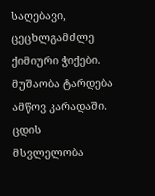საღებავი, ცეცხლგამძლე ქიმიური ჭიქები. მუშაობა ტარდება ამწოვ კარადაში.
ცდის მსვლელობა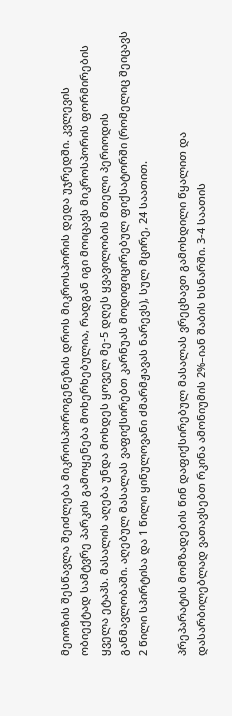მეიოზის შესწავლა შეიძლება მიკროსპოროგენეზის დროს მიკროსპორის დედა უჯრედში. კვლევის ობიექტად სამტვრე პარკის გამოყენება მოხერხებულია, რადგან იგი მოიცავს მიკროსპორის ფორმირების ყველა ეტაპს. მასალის აღება უნდა მოხდეს ყოველ მე-5 დღეს ყვავილობის მთელი პერიოდის განმავლობაში. აღებულ მასალას ვაფიქსირებთ კარნუას მოდიფიცირებულ ფიქსატორში (რომელიც შეიცავს 2 წილი სპირტისა და 1 წილი ყინულოვანი ძმარმჟავას ნარევს), სულ მცირე, 24 საათით.

პრეპარატის მომზადების წინ დაფიქსირებულ მასალას ვრეცხავთ გამოხდილი წყალით და დასარბილებლად ვათავსებთ რკინა ამონიუმის 2%–იან შაბის ხსნარში. 3-4 საათის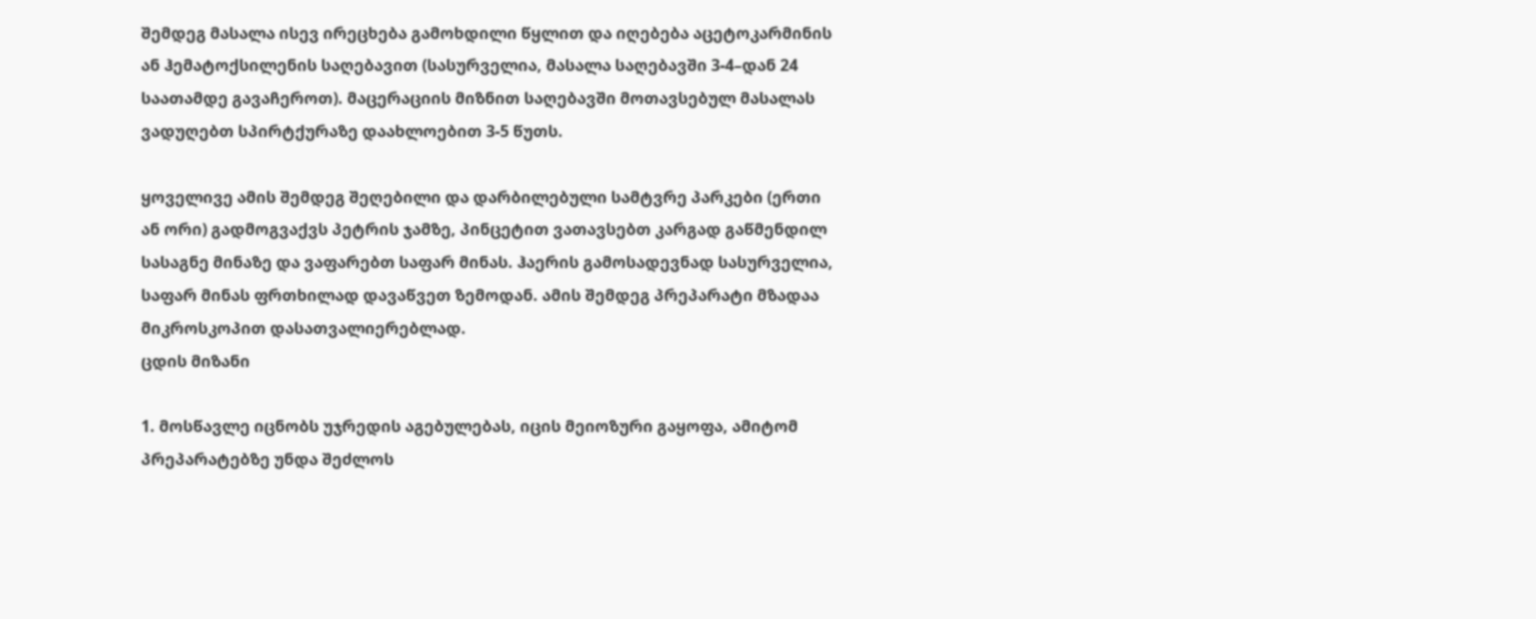შემდეგ მასალა ისევ ირეცხება გამოხდილი წყლით და იღებება აცეტოკარმინის ან ჰემატოქსილენის საღებავით (სასურველია, მასალა საღებავში 3-4–დან 24 საათამდე გავაჩეროთ). მაცერაციის მიზნით საღებავში მოთავსებულ მასალას ვადუღებთ სპირტქურაზე დაახლოებით 3-5 წუთს.

ყოველივე ამის შემდეგ შეღებილი და დარბილებული სამტვრე პარკები (ერთი ან ორი) გადმოგვაქვს პეტრის ჯამზე, პინცეტით ვათავსებთ კარგად გაწმენდილ სასაგნე მინაზე და ვაფარებთ საფარ მინას. ჰაერის გამოსადევნად სასურველია, საფარ მინას ფრთხილად დავაწვეთ ზემოდან. ამის შემდეგ პრეპარატი მზადაა მიკროსკოპით დასათვალიერებლად.
ცდის მიზანი

1. მოსწავლე იცნობს უჯრედის აგებულებას, იცის მეიოზური გაყოფა, ამიტომ პრეპარატებზე უნდა შეძლოს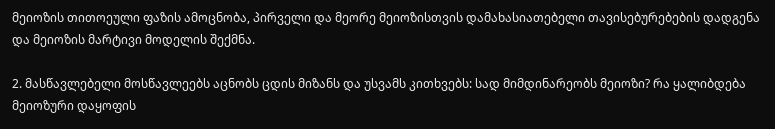მეიოზის თითოეული ფაზის ამოცნობა, პირველი და მეორე მეიოზისთვის დამახასიათებელი თავისებურებების დადგენა და მეიოზის მარტივი მოდელის შექმნა.

2. მასწავლებელი მოსწავლეებს აცნობს ცდის მიზანს და უსვამს კითხვებს: სად მიმდინარეობს მეიოზი? რა ყალიბდება მეიოზური დაყოფის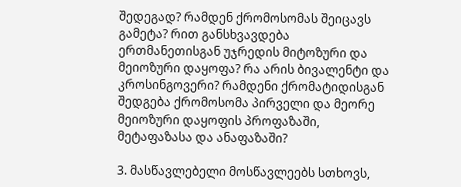შედეგად? რამდენ ქრომოსომას შეიცავს გამეტა? რით განსხვავდება ერთმანეთისგან უჯრედის მიტოზური და მეიოზური დაყოფა? რა არის ბივალენტი და კროსინგოვერი? რამდენი ქრომატიდისგან შედგება ქრომოსომა პირველი და მეორე მეიოზური დაყოფის პროფაზაში, მეტაფაზასა და ანაფაზაში?

3. მასწავლებელი მოსწავლეებს სთხოვს,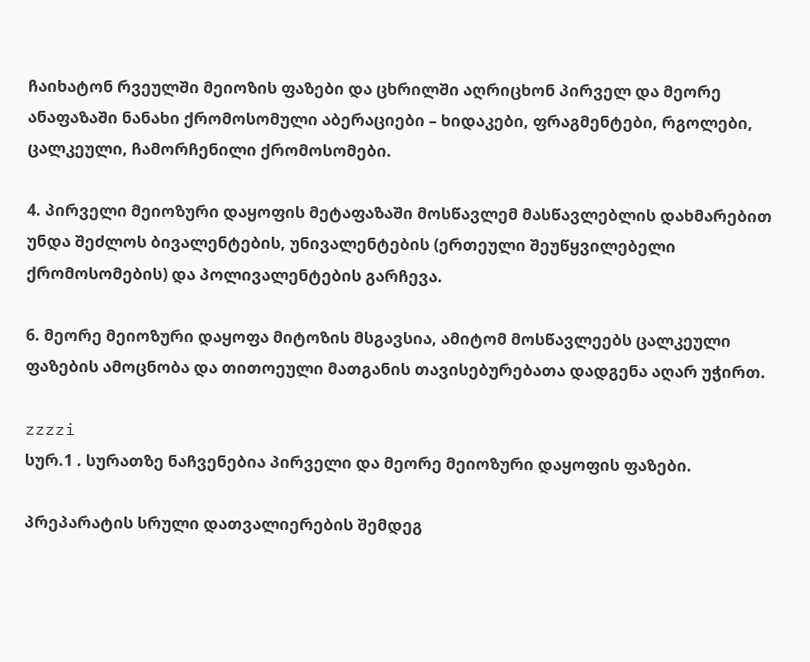ჩაიხატონ რვეულში მეიოზის ფაზები და ცხრილში აღრიცხონ პირველ და მეორე ანაფაზაში ნანახი ქრომოსომული აბერაციები – ხიდაკები, ფრაგმენტები, რგოლები, ცალკეული, ჩამორჩენილი ქრომოსომები.

4. პირველი მეიოზური დაყოფის მეტაფაზაში მოსწავლემ მასწავლებლის დახმარებით უნდა შეძლოს ბივალენტების, უნივალენტების (ერთეული შეუწყვილებელი ქრომოსომების) და პოლივალენტების გარჩევა.

6. მეორე მეიოზური დაყოფა მიტოზის მსგავსია, ამიტომ მოსწავლეებს ცალკეული ფაზების ამოცნობა და თითოეული მათგანის თავისებურებათა დადგენა აღარ უჭირთ.

zzzzi
სურ.1 . სურათზე ნაჩვენებია პირველი და მეორე მეიოზური დაყოფის ფაზები.

პრეპარატის სრული დათვალიერების შემდეგ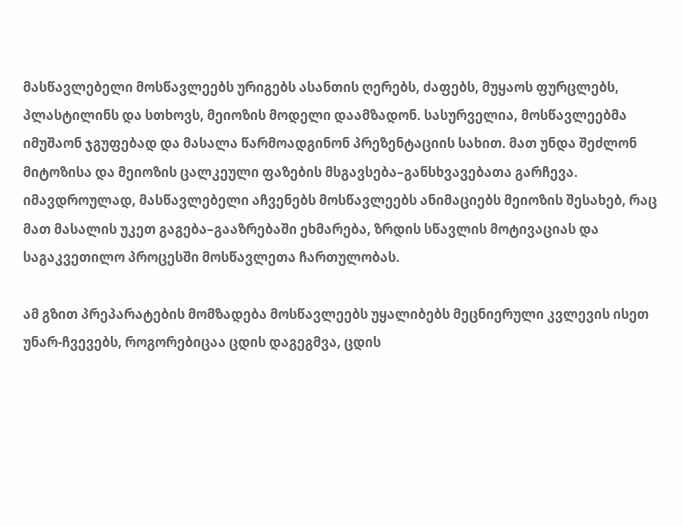მასწავლებელი მოსწავლეებს ურიგებს ასანთის ღერებს, ძაფებს, მუყაოს ფურცლებს, პლასტილინს და სთხოვს, მეიოზის მოდელი დაამზადონ. სასურველია, მოსწავლეებმა იმუშაონ ჯგუფებად და მასალა წარმოადგინონ პრეზენტაციის სახით. მათ უნდა შეძლონ მიტოზისა და მეიოზის ცალკეული ფაზების მსგავსება–განსხვავებათა გარჩევა. იმავდროულად, მასწავლებელი აჩვენებს მოსწავლეებს ანიმაციებს მეიოზის შესახებ, რაც მათ მასალის უკეთ გაგება–გააზრებაში ეხმარება, ზრდის სწავლის მოტივაციას და საგაკვეთილო პროცესში მოსწავლეთა ჩართულობას.

ამ გზით პრეპარატების მომზადება მოსწავლეებს უყალიბებს მეცნიერული კვლევის ისეთ უნარ-ჩვევებს, როგორებიცაა ცდის დაგეგმვა, ცდის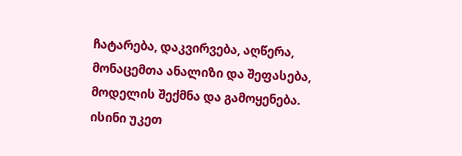ჩატარება, დაკვირვება, აღწერა, მონაცემთა ანალიზი და შეფასება, მოდელის შექმნა და გამოყენება. ისინი უკეთ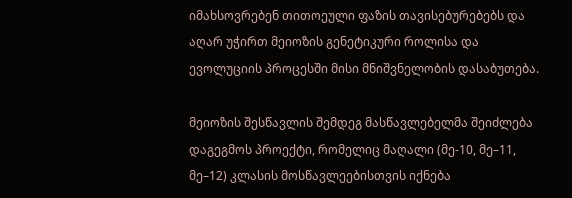იმახსოვრებენ თითოეული ფაზის თავისებურებებს და აღარ უჭირთ მეიოზის გენეტიკური როლისა და ევოლუციის პროცესში მისი მნიშვნელობის დასაბუთება.

მეიოზის შესწავლის შემდეგ მასწავლებელმა შეიძლება დაგეგმოს პროექტი, რომელიც მაღალი (მე-10, მე–11, მე–12) კლასის მოსწავლეებისთვის იქნება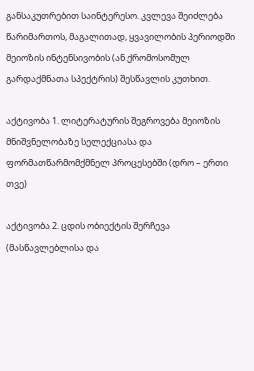განსაკუთრებით საინტერესო. კვლევა შეიძლება წარიმართოს, მაგალითად, ყვავილობის პერიოდში მეიოზის ინტენსივობის (ან ქრომოსომულ გარდაქმნათა სპექტრის) შესწავლის კუთხით.

აქტივობა 1. ლიტერატურის შეგროვება მეიოზის მნიშვნელობაზე სელექციასა და ფორმათწარმომქმნელ პროცესებში (დრო – ერთი თვე)

აქტივობა 2. ცდის ობიექტის შერჩევა (მასწავლებლისა და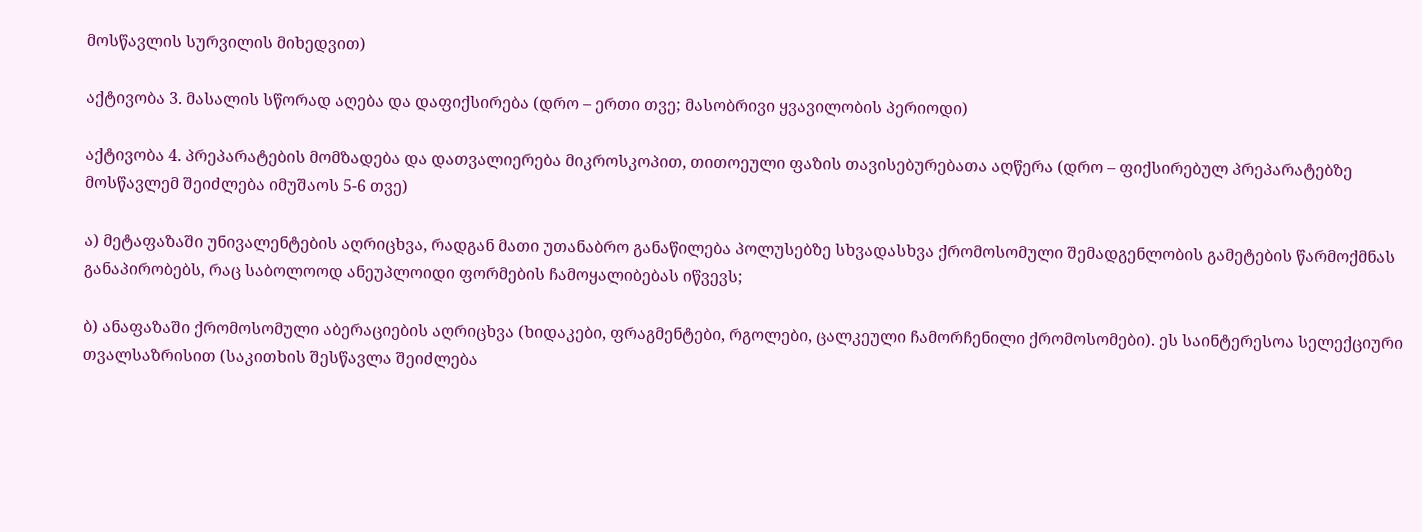მოსწავლის სურვილის მიხედვით)

აქტივობა 3. მასალის სწორად აღება და დაფიქსირება (დრო – ერთი თვე; მასობრივი ყვავილობის პერიოდი)

აქტივობა 4. პრეპარატების მომზადება და დათვალიერება მიკროსკოპით, თითოეული ფაზის თავისებურებათა აღწერა (დრო – ფიქსირებულ პრეპარატებზე მოსწავლემ შეიძლება იმუშაოს 5-6 თვე)

ა) მეტაფაზაში უნივალენტების აღრიცხვა, რადგან მათი უთანაბრო განაწილება პოლუსებზე სხვადასხვა ქრომოსომული შემადგენლობის გამეტების წარმოქმნას განაპირობებს, რაც საბოლოოდ ანეუპლოიდი ფორმების ჩამოყალიბებას იწვევს;

ბ) ანაფაზაში ქრომოსომული აბერაციების აღრიცხვა (ხიდაკები, ფრაგმენტები, რგოლები, ცალკეული ჩამორჩენილი ქრომოსომები). ეს საინტერესოა სელექციური თვალსაზრისით (საკითხის შესწავლა შეიძლება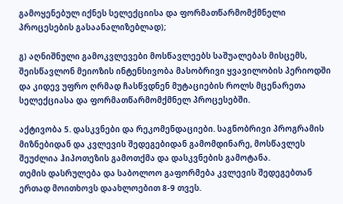გამოყენებულ იქნეს სელექციისა და ფორმათწარმომქმნელი პროცესების გასაანალიზებლად);

გ) აღნიშნული გამოკვლევები მოსწავლეებს საშუალებას მისცემს, შეისწავლონ მეიოზის ინტენსივობა მასობრივი ყვავილობის პერიოდში და კიდევ უფრო ღრმად ჩასწვდნენ მუტაციების როლს მცენარეთა სელექციასა და ფორმათწარმომქმნელ პროცესებში.

აქტივობა 5. დასკვნები და რეკომენდაციები. საგნობრივი პროგრამის მიზნებიდან და კვლევის შედეგებიდან გამომდინარე, მოსწავლეს შეუძლია ჰიპოთეზის გამოთქმა და დასკვნების გამოტანა.
თემის დასრულება და საბოლოო გაფორმება კვლევის შედეგებთან ერთად მოითხოვს დაახლოებით 8-9 თვეს.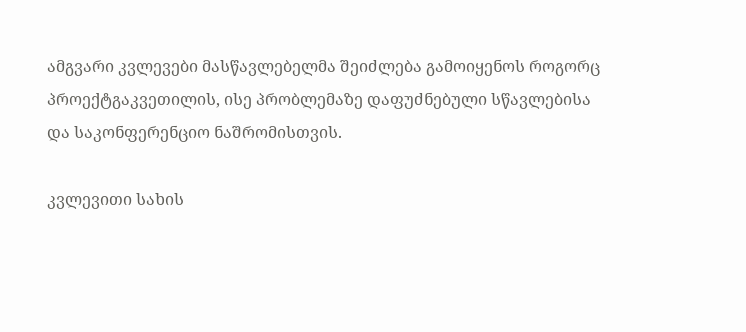ამგვარი კვლევები მასწავლებელმა შეიძლება გამოიყენოს როგორც პროექტგაკვეთილის, ისე პრობლემაზე დაფუძნებული სწავლებისა და საკონფერენციო ნაშრომისთვის.

კვლევითი სახის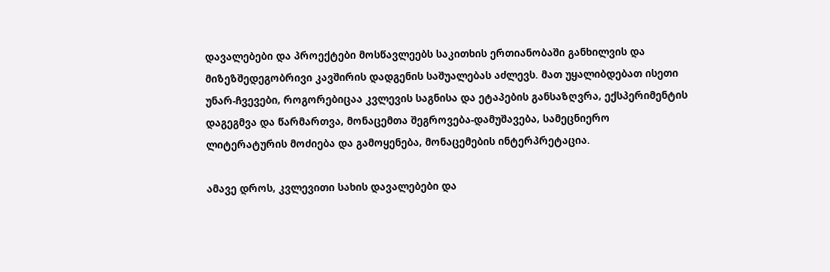დავალებები და პროექტები მოსწავლეებს საკითხის ერთიანობაში განხილვის და მიზეზშედეგობრივი კავშირის დადგენის საშუალებას აძლევს. მათ უყალიბდებათ ისეთი უნარ-ჩვევები, როგორებიცაა კვლევის საგნისა და ეტაპების განსაზღვრა, ექსპერიმენტის დაგეგმვა და წარმართვა, მონაცემთა შეგროვება-დამუშავება, სამეცნიერო ლიტერატურის მოძიება და გამოყენება, მონაცემების ინტერპრეტაცია.

ამავე დროს, კვლევითი სახის დავალებები და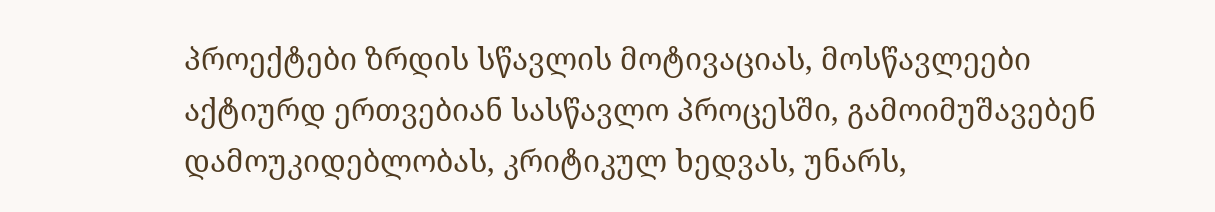პროექტები ზრდის სწავლის მოტივაციას, მოსწავლეები აქტიურდ ერთვებიან სასწავლო პროცესში, გამოიმუშავებენ დამოუკიდებლობას, კრიტიკულ ხედვას, უნარს,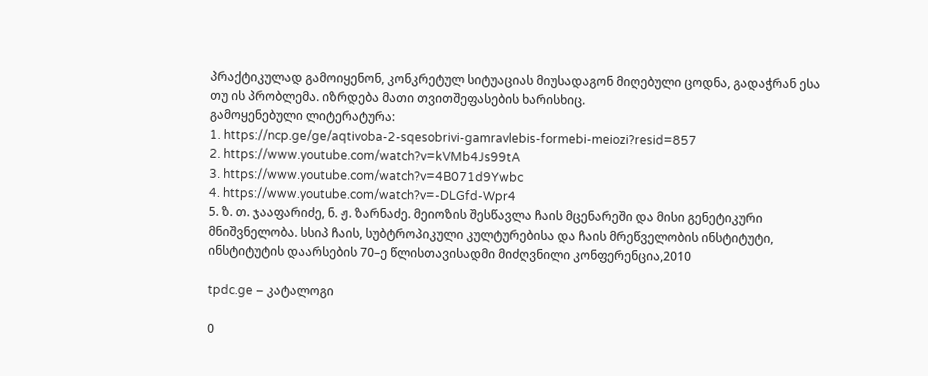პრაქტიკულად გამოიყენონ, კონკრეტულ სიტუაციას მიუსადაგონ მიღებული ცოდნა, გადაჭრან ესა თუ ის პრობლემა. იზრდება მათი თვითშეფასების ხარისხიც.
გამოყენებული ლიტერატურა:
1. https://ncp.ge/ge/aqtivoba-2-sqesobrivi-gamravlebis-formebi-meiozi?resid=857
2. https://www.youtube.com/watch?v=kVMb4Js99tA
3. https://www.youtube.com/watch?v=4B071d9Ywbc
4. https://www.youtube.com/watch?v=-DLGfd-Wpr4
5. ზ. თ. ჯააფარიძე, ნ. ჟ. ზარნაძე. მეიოზის შესწავლა ჩაის მცენარეში და მისი გენეტიკური მნიშვნელობა. სსიპ ჩაის, სუბტროპიკული კულტურებისა და ჩაის მრეწველობის ინსტიტუტი, ინსტიტუტის დაარსების 70–ე წლისთავისადმი მიძღვნილი კონფერენცია,2010

tpdc.ge – კატალოგი

0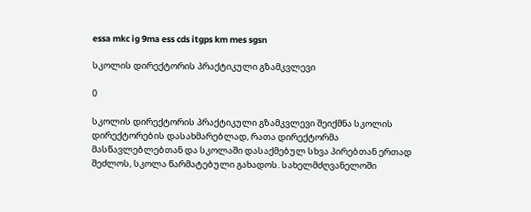essa mkc ig 9ma ess cds itgps km mes sgsn

სკოლის დირექტორის პრაქტიკული გზამკვლევი

0

სკოლის დირექტორის პრაქტიკული გზამკვლევი შეიქმნა სკოლის დირექტორების დასახმარებლად, რათა დირექტორმა მასწავლებლებთან და სკოლაში დასაქმებულ სხვა პირებთან ერთად შეძლოს, სკოლა წარმატებული გახადოს. სახელმძღვანელოში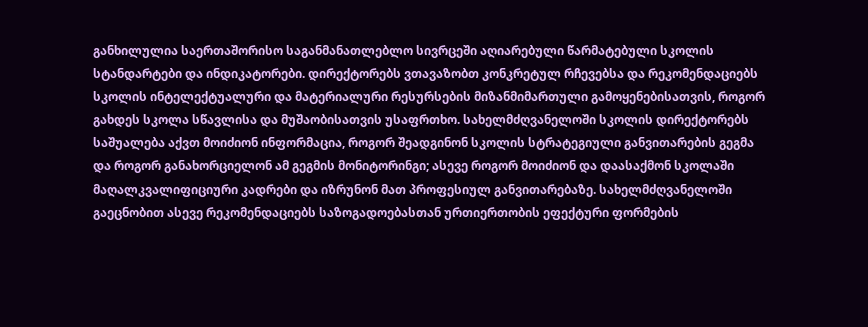განხილულია საერთაშორისო საგანმანათლებლო სივრცეში აღიარებული წარმატებული სკოლის სტანდარტები და ინდიკატორები. დირექტორებს ვთავაზობთ კონკრეტულ რჩევებსა და რეკომენდაციებს სკოლის ინტელექტუალური და მატერიალური რესურსების მიზანმიმართული გამოყენებისათვის, როგორ გახდეს სკოლა სწავლისა და მუშაობისათვის უსაფრთხო. სახელმძღვანელოში სკოლის დირექტორებს საშუალება აქვთ მოიძიონ ინფორმაცია, როგორ შეადგინონ სკოლის სტრატეგიული განვითარების გეგმა და როგორ განახორციელონ ამ გეგმის მონიტორინგი; ასევე როგორ მოიძიონ და დაასაქმონ სკოლაში მაღალკვალიფიციური კადრები და იზრუნონ მათ პროფესიულ განვითარებაზე. სახელმძღვანელოში გაეცნობით ასევე რეკომენდაციებს საზოგადოებასთან ურთიერთობის ეფექტური ფორმების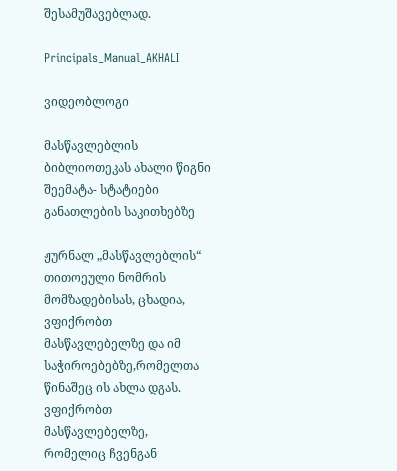შესამუშავებლად.

Principals_Manual_AKHALI

ვიდეობლოგი

მასწავლებლის ბიბლიოთეკას ახალი წიგნი შეემატა- სტატიები განათლების საკითხებზე

ჟურნალ „მასწავლებლის“ თითოეული ნომრის მომზადებისას, ცხადია, ვფიქრობთ მასწავლებელზე და იმ საჭიროებებზე,რომელთა წინაშეც ის ახლა დგას. ვფიქრობთ მასწავლებელზე, რომელიც ჩვენგან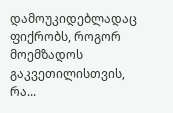დამოუკიდებლადაც ფიქრობს, როგორ მოემზადოს გაკვეთილისთვის, რა...